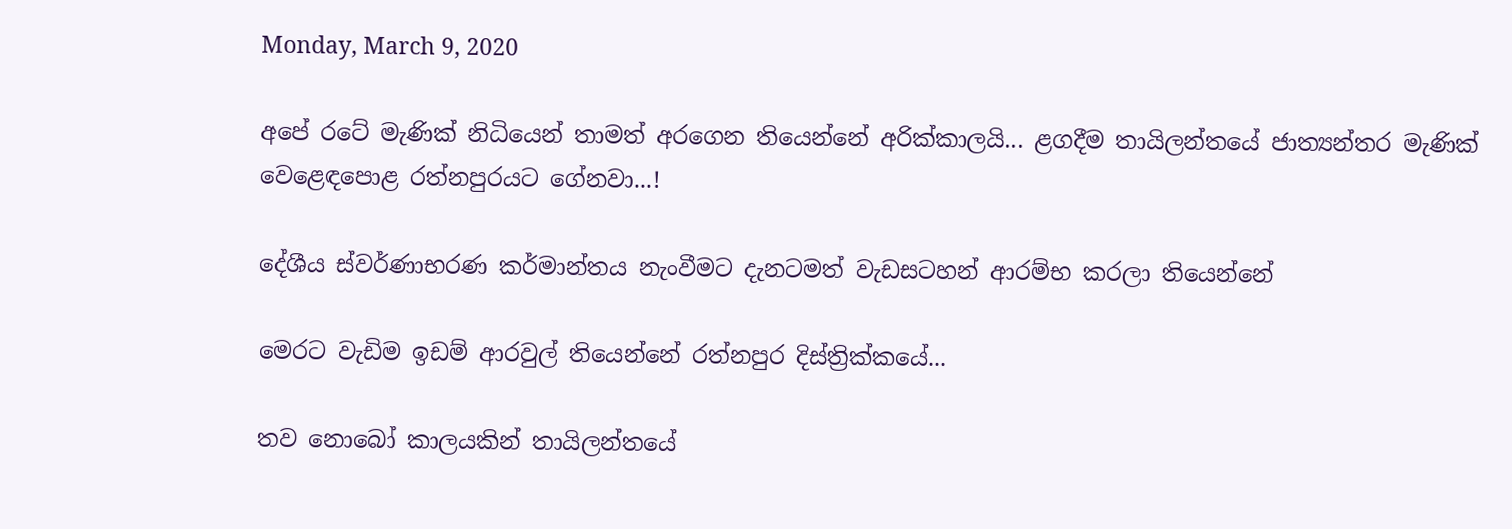Monday, March 9, 2020

අපේ රටේ මැණික් නිධියෙන් තාමත් අරගෙන තියෙන්නේ අරික්කාලයි... ළගදීම තායිලන්තයේ ජාත්‍යන්තර මැණික් වෙළෙඳපොළ රත්නපුරයට ගේනවා...!

දේශීය ස්වර්ණාභරණ කර්මාන්තය නැංවීමට දැනටමත් වැඩසටහන් ආරම්භ කරලා තියෙන්නේ

මෙරට වැඩිම ඉඩම් ආරවුල් තියෙන්නේ රත්නපුර දිස්ත්‍රික්කයේ...

තව නොබෝ කාලයකින් තායිලන්තයේ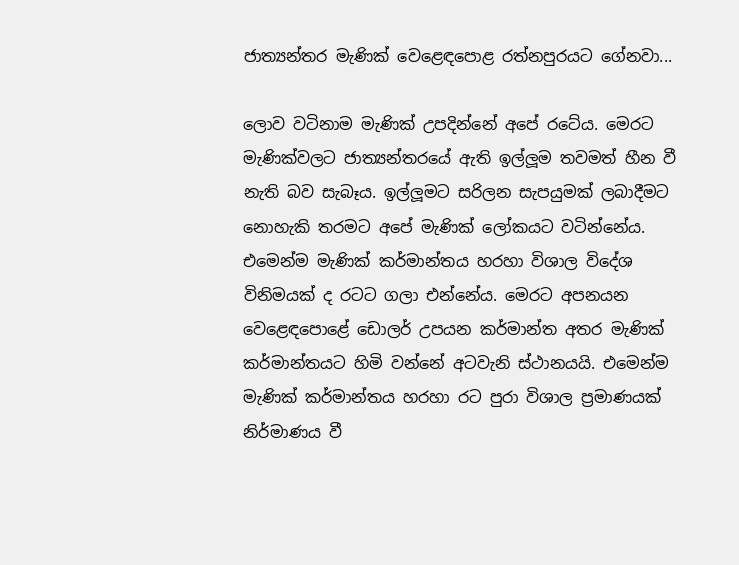ජාත්‍යන්තර මැණික් වෙළෙඳපොළ රත්නපුරයට ගේනවා...

ලොව වටිනාම මැණික් උපදින්නේ අපේ රටේය. මෙරට මැණික්වලට ජාත්‍යන්තරයේ ඇති ඉල්ලූම තවමත් හීන වී නැති බව සැබෑය. ඉල්ලූමට සරිලන සැපයුමක් ලබාදීමට නොහැකි තරමට අපේ මැණික් ලෝකයට වටින්නේය. එමෙන්ම මැණික් කර්මාන්තය හරහා විශාල විදේශ විනිමයක් ද රටට ගලා එන්නේය. මෙරට අපනයන වෙළෙඳපොළේ ඩොලර් උපයන කර්මාන්ත අතර මැණික් කර්මාන්තයට හිමි වන්නේ අටවැනි ස්ථානයයි. එමෙන්ම මැණික් කර්මාන්තය හරහා රට පුරා විශාල ප්‍රමාණයක් නිර්මාණය වී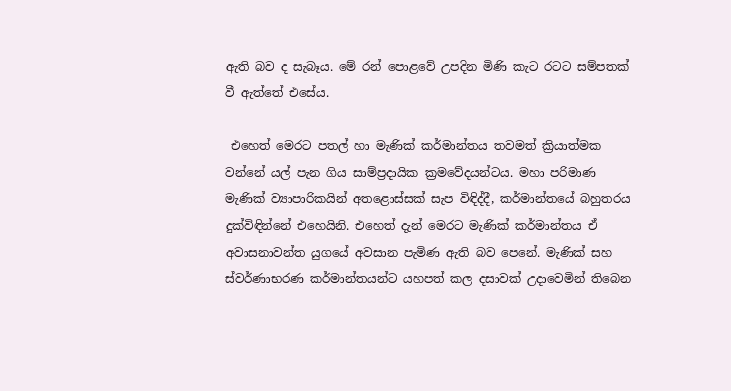ඇති බව ද සැබෑය. මේ රන් පොළවේ උපදින මිණි කැට රටට සම්පතක් වී ඇත්තේ එසේය.

 එහෙත් මෙරට පතල් හා මැණික් කර්මාන්තය තවමත් ක්‍රියාත්මක වන්නේ යල් පැන ගිය සාම්ප්‍රදායික ක්‍රමවේදයන්ටය. මහා පරිමාණ මැණික් ව්‍යාපාරිකයින් අතළොස්සක් සැප විඳිද්දී, කර්මාන්තයේ බහුතරය දුක්විඳින්නේ එහෙයිනි. එහෙත් දැන් මෙරට මැණික් කර්මාන්තය ඒ අවාසනාවන්ත යුගයේ අවසාන පැමිණ ඇති බව පෙනේ. මැණික් සහ ස්වර්ණාභරණ කර්මාන්තයන්ට යහපත් කල දසාවක් උදාවෙමින් තිබෙන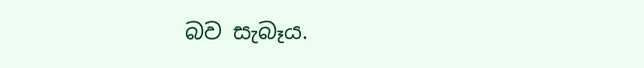බව සැබෑය.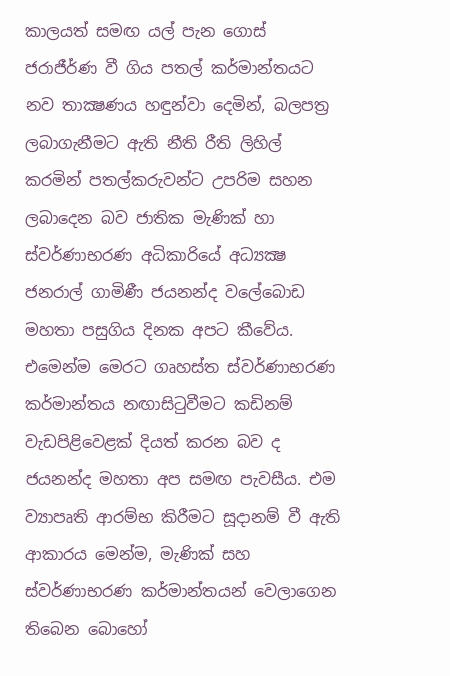කාලයත් සමඟ යල් පැන ගොස් ජරාජීර්ණ වී ගිය පතල් කර්මාන්තයට නව තාක්‍ෂණය හඳුන්වා දෙමින්, බලපත්‍ර ලබාගැනීමට ඇති නීති රීති ලිහිල් කරමින් පතල්කරුවන්ට උපරිම සහන ලබාදෙන බව ජාතික මැණික් හා ස්වර්ණාභරණ අධිකාරියේ අධ්‍යක්‍ෂ ජනරාල් ගාමිණී ජයනන්ද වලේබොඩ මහතා පසුගිය දිනක අපට කීවේය. එමෙන්ම මෙරට ගෘහස්ත ස්වර්ණාභරණ කර්මාන්තය නඟාසිටුවීමට කඩිනම් වැඩපිළිවෙළක් දියත් කරන බව ද ජයනන්ද මහතා අප සමඟ පැවසීය. එම ව්‍යාපෘති ආරම්භ කිරීමට සූදානම් වී ඇති ආකාරය මෙන්ම, මැණික් සහ ස්වර්ණාභරණ කර්මාන්තයන් වෙලාගෙන තිබෙන බොහෝ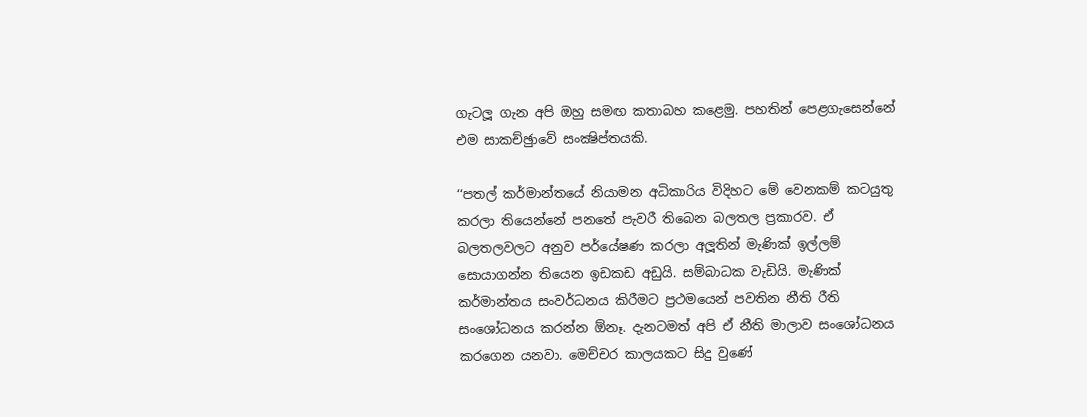ගැටලූ ගැන අපි ඔහු සමඟ කතාබහ කළෙමු. පහතින් පෙළගැසෙන්නේ එම සාකච්ඡුාවේ සංක්‍ෂිප්තයකි.

‘‘පතල් කර්මාන්තයේ නියාමන අධිකාරිය විදිහට මේ වෙනකම් කටයුතු කරලා තියෙන්නේ පනතේ පැවරී තිබෙන බලතල ප්‍රකාරව. ඒ බලතලවලට අනුව පර්යේෂණ කරලා අලූතින් මැණික් ඉල්ලම් සොයාගන්න තියෙන ඉඩකඩ අඩුයි. සම්බාධක වැඩියි. මැණික් කර්මාන්තය සංවර්ධනය කිරීමට ප්‍රථමයෙන් පවතින නීති රීති සංශෝධනය කරන්න ඕනෑ. දැනටමත් අපි ඒ නීති මාලාව සංශෝධනය කරගෙන යනවා. මෙච්චර කාලයකට සිදු වුණේ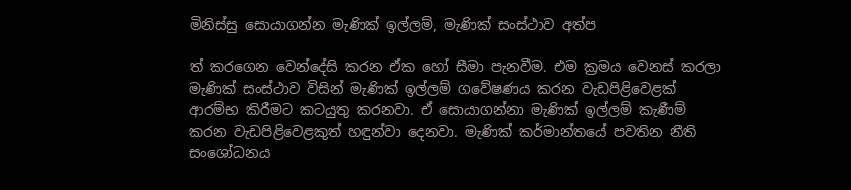මිනිස්සු සොයාගන්න මැණික් ඉල්ලම්, මැණික් සංස්ථාව අත්ප

ත් කරගෙන වෙන්දේසි කරන ඒක හෝ සීමා පැනවීම. එම ක්‍රමය වෙනස් කරලා මැණික් සංස්ථාව විසින් මැණික් ඉල්ලම් ගවේෂණය කරන වැඩපිළිවෙළක් ආරම්භ කිරීමට කටයුතු කරනවා. ඒ සොයාගන්නා මැණික් ඉල්ලම් කැණීම් කරන වැඩපිළිවෙළකුත් හඳුන්වා දෙනවා. මැණික් කර්මාන්තයේ පවතින නීති සංශෝධනය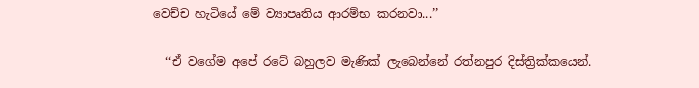වෙච්ච හැටියේ මේ ව්‍යාපෘතිය ආරම්භ කරනවා...’’

  ‘‘ඒ වගේම අපේ රටේ බහුලව මැණික් ලැබෙන්නේ රත්නපුර දිස්ත්‍රික්කයෙන්.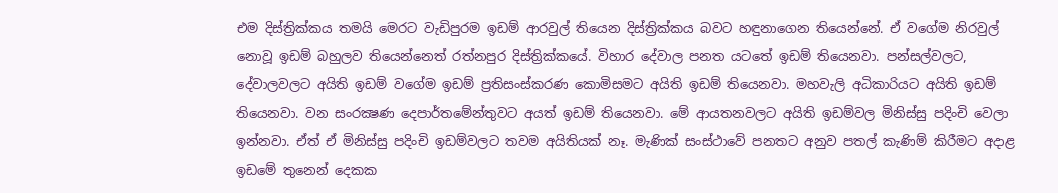එම දිස්ත්‍රික්කය තමයි මෙරට වැඩිපුරම ඉඩම් ආරවුල් තියෙන දිස්ත්‍රික්කය බවට හඳුනාගෙන තියෙන්නේ. ඒ වගේම නිරවුල් නොවූ ඉඩම් බහුලව තියෙන්නෙත් රත්නපුර දිස්ත්‍රික්කයේ. විහාර දේවාල පනත යටතේ ඉඩම් තියෙනවා. පන්සල්වලට, දේවාලවලට අයිති ඉඩම් වගේම ඉඩම් ප්‍රතිසංස්කරණ කොමිසමට අයිති ඉඩම් තියෙනවා. මහවැලි අධිකාරියට අයිති ඉඩම් තියෙනවා. වන සංරක්‍ෂණ දෙපාර්තමේන්තුවට අයත් ඉඩම් තියෙනවා. මේ ආයතනවලට අයිති ඉඩම්වල මිනිස්සු පදිංචි වෙලා ඉන්නවා. ඒත් ඒ මිනිස්සු පදිංචි ඉඩම්වලට තවම අයිතියක් නෑ. මැණික් සංස්ථාවේ පනතට අනුව පතල් කැණිම් කිරීමට අදාළ ඉඩමේ තුනෙන් දෙකක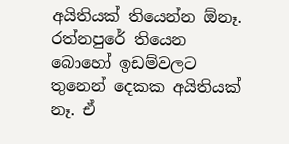අයිතියක් තියෙන්න ඕනෑ. රත්නපුරේ තියෙන බොහෝ ඉඩම්වලට තුනෙන් දෙකක අයිතියක් නෑ. ඒ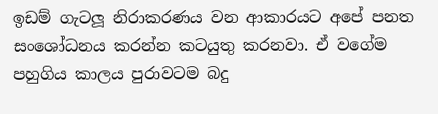ඉඩම් ගැටලූ නිරාකරණය වන ආකාරයට අපේ පනත සංශෝධනය කරන්න කටයුතු කරනවා. ඒ වගේම පහුගිය කාලය පුරාවටම බදු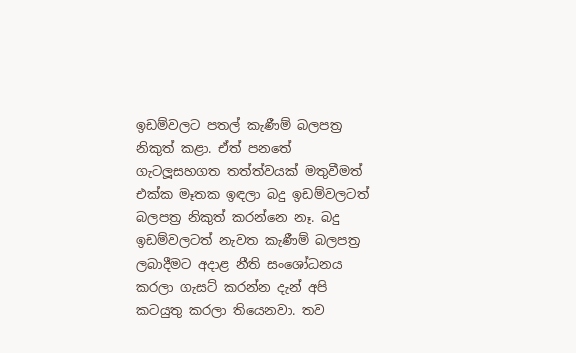ඉඩම්වලට පතල් කැණීම් බලපත්‍ර නිකුත් කළා. ඒත් පනතේ ගැටලූසහගත තත්ත්වයක් මතුවීමත් එක්ක මෑතක ඉඳලා බදු ඉඩම්වලටත් බලපත්‍ර නිකුත් කරන්නෙ නෑ. බදු ඉඩම්වලටත් නැවත කැණීම් බලපත්‍ර ලබාදීමට අදාළ නීති සංශෝධනය කරලා ගැසට් කරන්න දැන් අපි කටයුතු කරලා තියෙනවා. තව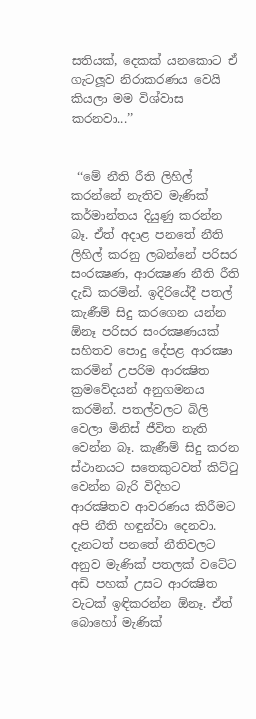සතියක්, දෙකක් යනකොට ඒ ගැටලූව නිරාකරණය වෙයි කියලා මම විශ්වාස කරනවා...’’


 ‘‘මේ නීති රීති ලිහිල් කරන්නේ නැතිව මැණික් කර්මාන්තය දියුණු කරන්න බෑ. ඒත් අදාළ පනතේ නීති ලිහිල් කරනු ලබන්නේ පරිසර සංරක්‍ෂණ, ආරක්‍ෂණ නීති රීති දැඩි කරමින්. ඉදිරියේදී පතල් කැණීම් සිදු කරගෙන යන්න ඕනෑ පරිසර සංරක්‍ෂණයක් සහිතව පොදු දේපළ ආරක්‍ෂා කරමින් උපරිම ආරක්‍ෂිත ක්‍රමවේදයන් අනුගමනය කරමින්. පතල්වලට බිලි වෙලා මිනිස් ජීවිත නැති වෙන්න බෑ. කැණීම් සිදු කරන ස්ථානයට සතෙකුටවත් කිට්ටු වෙන්න බැරි විදිහට ආරක්‍ෂිතව ආවරණය කිරීමට අපි නීති හඳුන්වා දෙනවා. දැනටත් පනතේ නීතිවලට අනුව මැණික් පතලක් වටේට අඩි පහක් උසට ආරක්‍ෂිත වැටක් ඉඳිකරන්න ඕනෑ. ඒත් බොහෝ මැණික්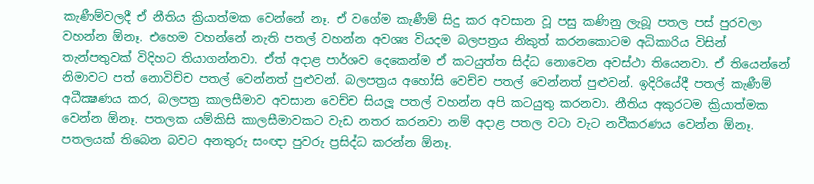කැණීම්වලදී ඒ නීතිය ක්‍රියාත්මක වෙන්නේ නෑ. ඒ වගේම කැණීම් සිදු කර අවසාන වූ පසු කණිනු ලැබූ පතල පස් පුරවලා වහන්න ඕනෑ. එහෙම වහන්නේ නැති පතල් වහන්න අවශ්‍ය වියදම බලපත්‍රය නිකුත් කරනකොටම අධිකාරිය විසින් තැන්පතුවක් විදිහට තියාගන්නවා. ඒත් අදාළ පාර්ශව දෙකෙන්ම ඒ කටයුත්ත සිද්ධ නොවෙන අවස්ථා තියෙනවා. ඒ තියෙන්නේ නිමාවට පත් නොවිච්ච පතල් වෙන්නත් පුළුවන්. බලපත්‍රය අහෝසි වෙච්ච පතල් වෙන්නත් පුළුවන්. ඉදිරියේදී පතල් කැණීම් අධීක්‍ෂණය කර, බලපත්‍ර කාලසීමාව අවසාන වෙච්ච සියලූ පතල් වහන්න අපි කටයුතු කරනවා. නීතිය අකුරටම ක්‍රියාත්මක වෙන්න ඕනෑ. පතලක යම්කිසි කාලසීමාවකට වැඩ නතර කරනවා නම් අදාළ පතල වටා වැට නවීකරණය වෙන්න ඕනෑ. පතලයක් තිබෙන බවට අනතුරු සංඥා පුවරු ප්‍රසිද්ධ කරන්න ඕනෑ.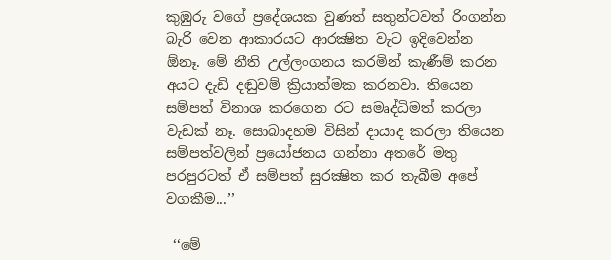කුඹුරු වගේ ප්‍රදේශයක වුණත් සතුන්ටවත් රිංගන්න බැරි වෙන ආකාරයට ආරක්‍ෂිත වැට ඉදිවෙන්න ඕනෑ. මේ නීති උල්ලංගනය කරමින් කැණීම් කරන අයට දැඩි දඬුවම් ක්‍රියාත්මක කරනවා. තියෙන සම්පත් විනාශ කරගෙන රට සමෘද්ධිමත් කරලා වැඩක් නෑ. සොබාදහම විසින් දායාද කරලා තියෙන සම්පත්වලින් ප්‍රයෝජනය ගන්නා අතරේ මතු පරපුරටත් ඒ සම්පත් සුරක්‍ෂිත කර තැබීම අපේ වගකීම...’’

 ‘‘මේ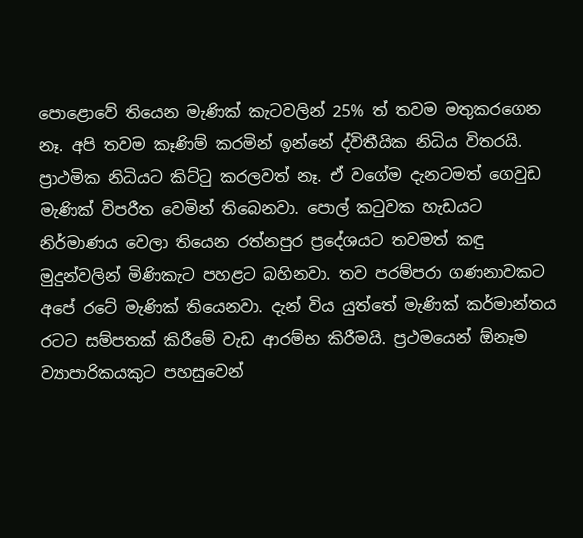පොළොවේ තියෙන මැණික් කැටවලින් 25% ත් තවම මතුකරගෙන නෑ. අපි තවම කෑණිම් කරමින් ඉන්නේ ද්විතීයික නිධිය විතරයි. ප්‍රාථමික නිධියට කිට්ටු කරලවත් නෑ. ඒ වගේම දැනටමත් ගෙවුඩ මැණික් විපරීත වෙමින් තිබෙනවා. පොල් කටුවක හැඩයට නිර්මාණය වෙලා තියෙන රත්නපුර ප්‍රදේශයට තවමත් කඳු මුදුන්වලින් මිණිකැට පහළට බහිනවා. තව පරම්පරා ගණනාවකට අපේ රටේ මැණික් තියෙනවා. දැන් විය යුත්තේ මැණික් කර්මාන්තය රටට සම්පතක් කිරීමේ වැඩ ආරම්භ කිරීමයි. ප්‍රථමයෙන් ඕනෑම ව්‍යාපාරිකයකුට පහසුවෙන්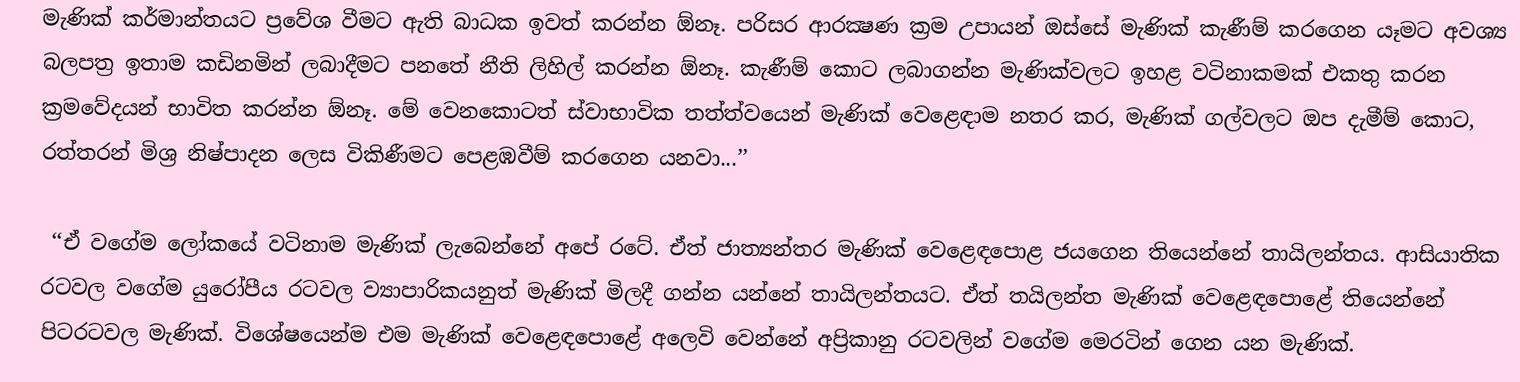මැණික් කර්මාන්තයට ප්‍රවේශ වීමට ඇති බාධක ඉවත් කරන්න ඕනෑ. පරිසර ආරක්‍ෂණ ක්‍රම උපායන් ඔස්සේ මැණික් කැණීම් කරගෙන යෑමට අවශ්‍ය බලපත්‍ර ඉතාම කඩිනමින් ලබාදීමට පනතේ නීති ලිහිල් කරන්න ඕනෑ. කැණීම් කොට ලබාගන්න මැණික්වලට ඉහළ වටිනාකමක් එකතු කරන ක්‍රමවේදයන් භාවිත කරන්න ඕනෑ. මේ වෙනකොටත් ස්වාභාවික තත්ත්වයෙන් මැණික් වෙළෙඳාම නතර කර, මැණික් ගල්වලට ඔප දැමීම් කොට, රත්තරන් මිශ්‍ර නිෂ්පාදන ලෙස විකිණීමට පෙළඹවීම් කරගෙන යනවා...’’

 ‘‘ඒ වගේම ලෝකයේ වටිනාම මැණික් ලැබෙන්නේ අපේ රටේ. ඒත් ජාත්‍යන්තර මැණික් වෙළෙඳපොළ ජයගෙන තියෙන්නේ තායිලන්තය. ආසියාතික රටවල වගේම යුරෝපීය රටවල ව්‍යාපාරිකයනුත් මැණික් මිලදී ගන්න යන්නේ තායිලන්තයට. ඒත් තයිලන්ත මැණික් වෙළෙඳපොළේ තියෙන්නේ පිටරටවල මැණික්. විශේෂයෙන්ම එම මැණික් වෙළෙඳපොළේ අලෙවි වෙන්නේ අප්‍රිකානු රටවලින් වගේම මෙරටින් ගෙන යන මැණික්.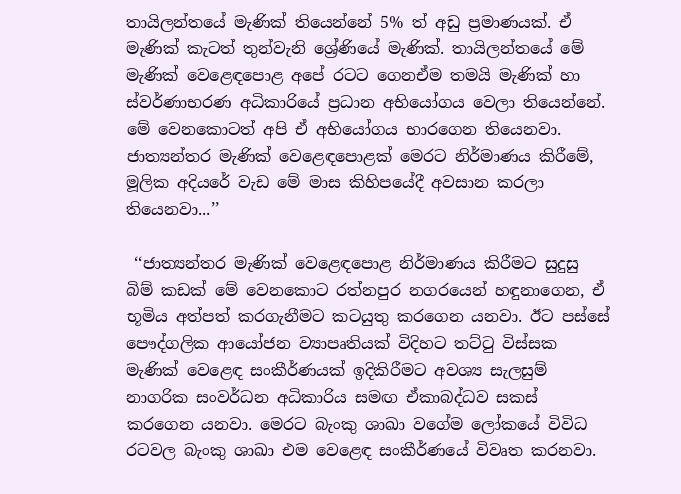තායිලන්තයේ මැණික් තියෙන්නේ 5% ත් අඩු ප්‍රමාණයක්. ඒ මැණික් කැටත් තුන්වැනි ශ්‍රේණියේ මැණික්. තායිලන්තයේ මේ මැණික් වෙළෙඳපොළ අපේ රටට ගෙනඒම තමයි මැණික් හා ස්වර්ණාභරණ අධිකාරියේ ප්‍රධාන අභියෝගය වෙලා තියෙන්නේ. මේ වෙනකොටත් අපි ඒ අභියෝගය භාරගෙන තියෙනවා. ජාත්‍යන්තර මැණික් වෙළෙඳපොළක් මෙරට නිර්මාණය කිරීමේ, මූලික අදියරේ වැඩ මේ මාස කිහිපයේදී අවසාන කරලා තියෙනවා...’’

 ‘‘ජාත්‍යන්තර මැණික් වෙළෙඳපොළ නිර්මාණය කිරීමට සුදුසු බිම් කඩක් මේ වෙනකොට රත්නපුර නගරයෙන් හඳුනාගෙන, ඒ භූමිය අත්පත් කරගැනීමට කටයුතු කරගෙන යනවා. ඊට පස්සේ පෞද්ගලික ආයෝජන ව්‍යාපෘතියක් විදිහට තට්ටු විස්සක මැණික් වෙළෙඳ සංකීර්ණයක් ඉදිකිරීමට අවශ්‍ය සැලසුම් නාගරික සංවර්ධන අධිකාරිය සමඟ ඒකාබද්ධව සකස් කරගෙන යනවා. මෙරට බැංකු ශාඛා වගේම ලෝකයේ විවිධ රටවල බැංකු ශාඛා එම වෙළෙඳ සංකීර්ණයේ විවෘත කරනවා.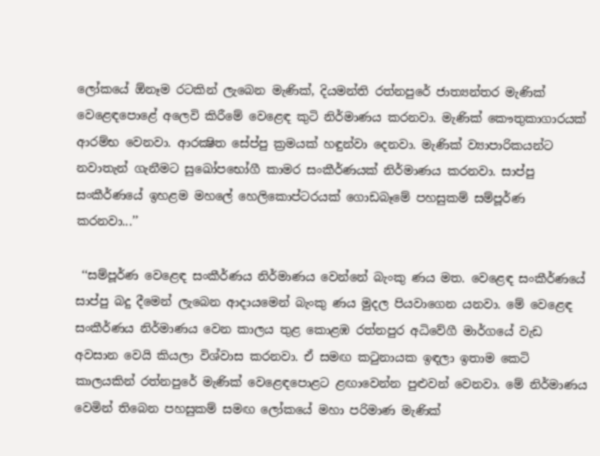ලෝකයේ ඕනෑම රටකින් ලැබෙන මැණික්, දියමන්ති රත්නපුරේ ජාත්‍යන්තර මැණික් වෙළෙඳපොළේ අලෙවි කිරීමේ වෙළෙඳ කුටි නිර්මාණය කරනවා. මැණික් කෞතුකාගාරයක් ආරම්භ වෙනවා. ආරක්‍ෂිත සේප්පු ක්‍රමයක් හඳුන්වා දෙනවා. මැණික් ව්‍යාපාරිකයන්ට නවාතැන් ගැනීමට සුඛෝපභෝගී කාමර සංකීර්ණයක් නිර්මාණය කරනවා. සාප්පු සංකීර්ණයේ ඉහළම මහලේ හෙලිකොප්ටරයක් ගොඩබෑමේ පහසුකම් සම්පූර්ණ කරනවා...’’

 ‘‘සම්පූර්ණ වෙළෙඳ සංකීර්ණය නිර්මාණය වෙන්නේ බැංකු ණය මත. වෙළෙඳ සංකීර්ණයේ සාප්පු බදු දීමෙන් ලැබෙන ආදායමෙන් බැංකු ණය මුදල පියවාගෙන යනවා. මේ වෙළෙඳ සංකීර්ණය නිර්මාණය වෙන කාලය තුළ කොළඹ රත්නපුර අධිවේගී මාර්ගයේ වැඩ අවසාන වෙයි කියලා විශ්වාස කරනවා. ඒ සමඟ කටුනායක ඉඳලා ඉතාම කෙටි කාලයකින් රත්නපුරේ මැණික් වෙළෙඳපොළට ළඟාවෙන්න පුළුවන් වෙනවා. මේ නිර්මාණය වෙමින් තිබෙන පහසුකම් සමඟ ලෝකයේ මහා පරිමාණ මැණික්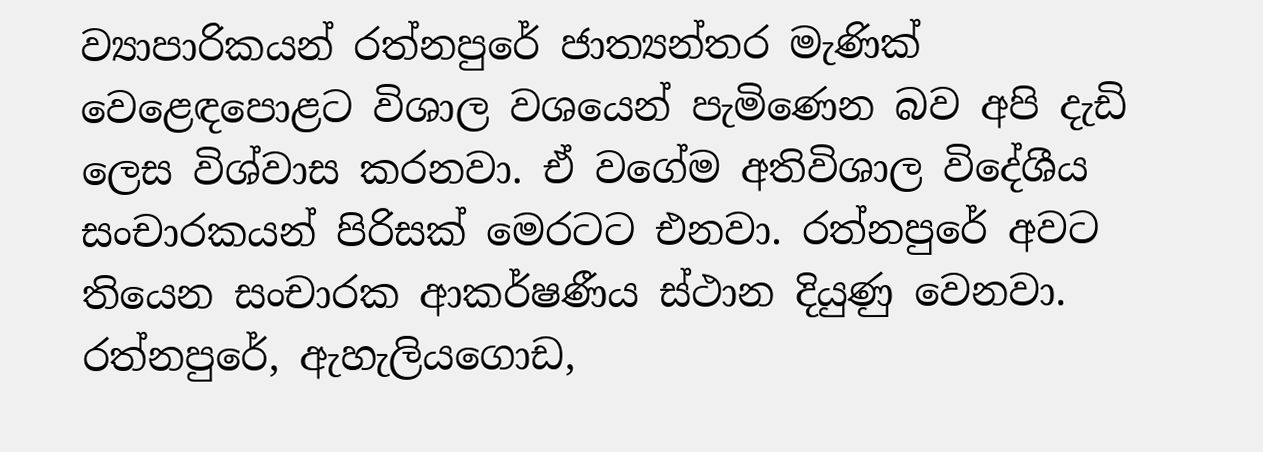ව්‍යාපාරිකයන් රත්නපුරේ ජාත්‍යන්තර මැණික් වෙළෙඳපොළට විශාල වශයෙන් පැමිණෙන බව අපි දැඩි ලෙස විශ්වාස කරනවා. ඒ වගේම අතිවිශාල විදේශීය සංචාරකයන් පිරිසක් මෙරටට එනවා. රත්නපුරේ අවට තියෙන සංචාරක ආකර්ෂණීය ස්ථාන දියුණු වෙනවා. රත්නපුරේ, ඇහැලියගොඩ,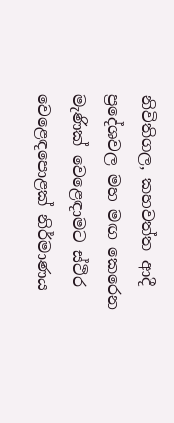නිවිතිගල, කහවත්ත ආදී ප්‍රදේශවල මහ මඟ කෙරෙන මැණික් වෙළෙඳාමට ස්ථිර වෙළෙඳපොළක් නිර්මාණය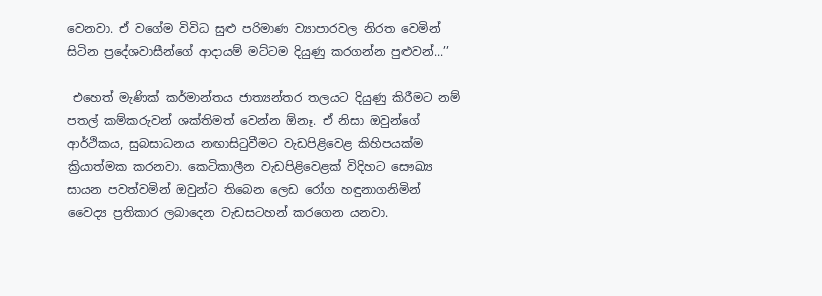වෙනවා. ඒ වගේම විවිධ සුළු පරිමාණ ව්‍යාපාරවල නිරත වෙමින් සිටින ප්‍රදේශවාසීන්ගේ ආදායම් මට්ටම දියුණු කරගන්න පුළුවන්...’’

 එහෙත් මැණික් කර්මාන්තය ජාත්‍යන්තර තලයට දියුණු කිරීමට නම් පතල් කම්කරුවන් ශක්තිමත් වෙන්න ඕනෑ. ඒ නිසා ඔවුන්ගේ ආර්ථිකය, සුබසාධනය නඟාසිටුවීමට වැඩපිළිවෙළ කිහිපයක්ම ක්‍රියාත්මක කරනවා. කෙටිකාලීන වැඩපිළිවෙළක් විදිහට සෞඛ්‍ය සායන පවත්වමින් ඔවුන්ට තිබෙන ලෙඩ රෝග හඳුනාගනිමින් වෛද්‍ය ප්‍රතිකාර ලබාදෙන වැඩසටහන් කරගෙන යනවා.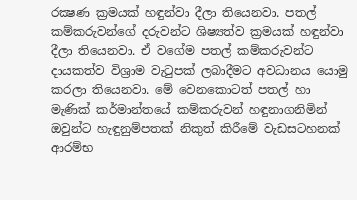රක්‍ෂණ ක්‍රමයක් හඳුන්වා දීලා තියෙනවා. පතල් කම්කරුවන්ගේ දරුවන්ට ශිෂ්‍යත්ව ක්‍රමයක් හඳුන්වා දීලා තියෙනවා. ඒ වගේම පතල් කම්කරුවන්ට දායකත්ව විශ්‍රාම වැටුපක් ලබාදීමට අවධානය යොමු කරලා තියෙනවා. මේ වෙනකොටත් පතල් හා මැණික් කර්මාන්තයේ කම්කරුවන් හඳුනාගනිමින් ඔවුන්ට හැඳුනුම්පතක් නිකුත් කිරීමේ වැඩසටහනක් ආරම්භ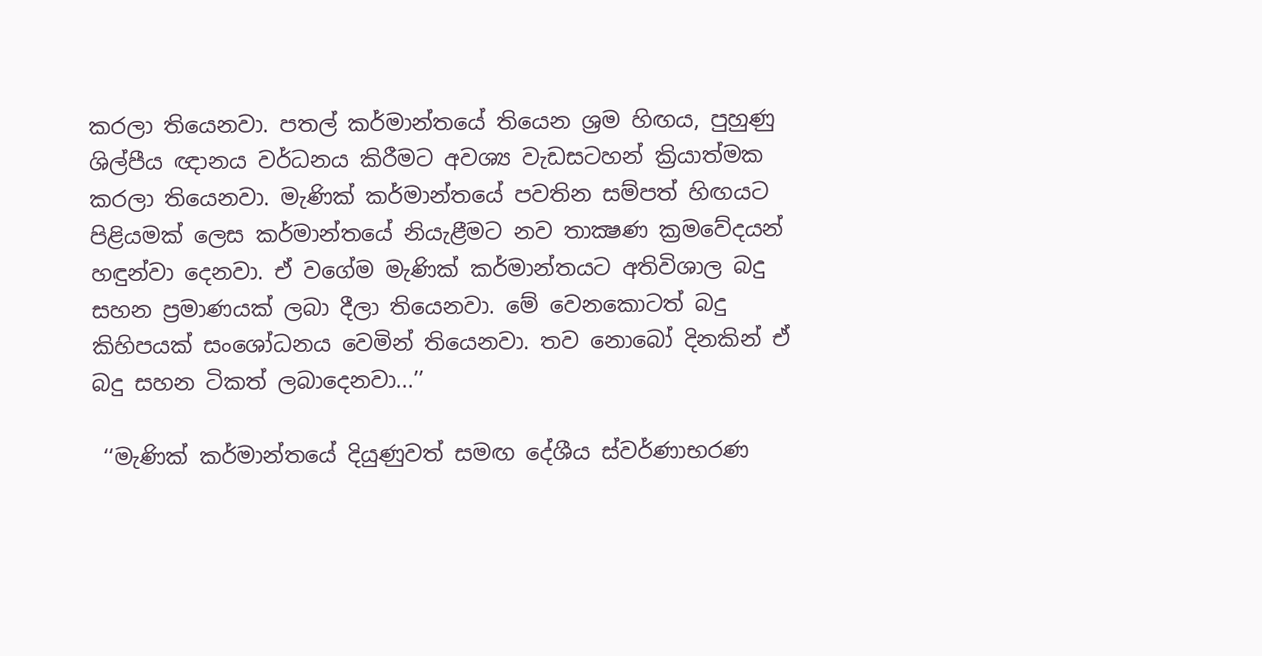කරලා තියෙනවා. පතල් කර්මාන්තයේ තියෙන ශ්‍රම හිඟය, පුහුණු ශිල්පීය ඥානය වර්ධනය කිරීමට අවශ්‍ය වැඩසටහන් ක්‍රියාත්මක කරලා තියෙනවා. මැණික් කර්මාන්තයේ පවතින සම්පත් හිඟයට පිළියමක් ලෙස කර්මාන්තයේ නියැළීමට නව තාක්‍ෂණ ක්‍රමවේදයන් හඳුන්වා දෙනවා. ඒ වගේම මැණික් කර්මාන්තයට අතිවිශාල බදු සහන ප්‍රමාණයක් ලබා දීලා තියෙනවා. මේ වෙනකොටත් බදු කිහිපයක් සංශෝධනය වෙමින් තියෙනවා. තව නොබෝ දිනකින් ඒ බදු සහන ටිකත් ලබාදෙනවා...’’

 ‘‘මැණික් කර්මාන්තයේ දියුණුවත් සමඟ දේශීය ස්වර්ණාභරණ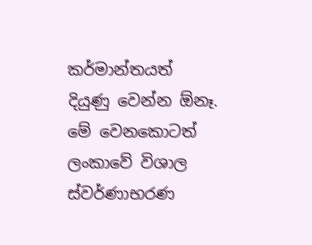කර්මාන්තයත් දියුණු වෙන්න ඕනෑ. මේ වෙනකොටත් ලංකාවේ විශාල ස්වර්ණාභරණ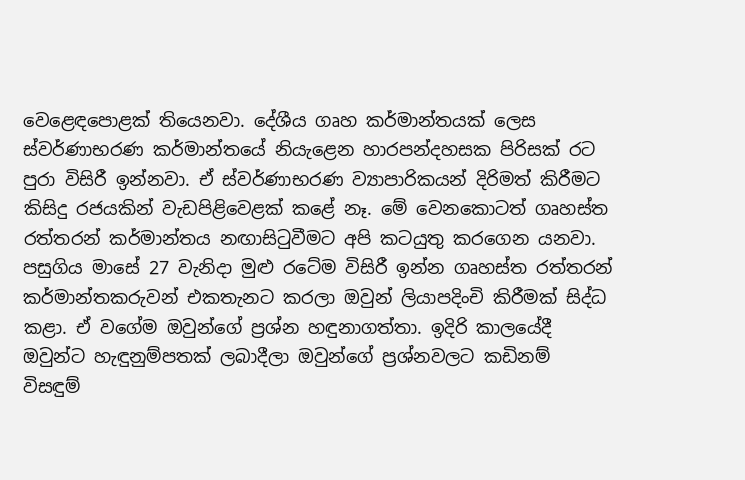වෙළෙඳපොළක් තියෙනවා. දේශීය ගෘහ කර්මාන්තයක් ලෙස ස්වර්ණාභරණ කර්මාන්තයේ නියැළෙන හාරපන්දහසක පිරිසක් රට පුරා විසිරී ඉන්නවා. ඒ ස්වර්ණාභරණ ව්‍යාපාරිකයන් දිරිමත් කිරීමට කිසිදු රජයකින් වැඩපිළිවෙළක් කළේ නෑ. මේ වෙනකොටත් ගෘහස්ත රත්තරන් කර්මාන්තය නඟාසිටුවීමට අපි කටයුතු කරගෙන යනවා. පසුගිය මාසේ 27 වැනිදා මුළු රටේම විසිරී ඉන්න ගෘහස්ත රත්තරන් කර්මාන්තකරුවන් එකතැනට කරලා ඔවුන් ලියාපදිංචි කිරීමක් සිද්ධ කළා. ඒ වගේම ඔවුන්ගේ ප්‍රශ්න හඳුනාගත්තා. ඉදිරි කාලයේදී ඔවුන්ට හැඳුනුම්පතක් ලබාදීලා ඔවුන්ගේ ප්‍රශ්නවලට කඩිනම් විසඳුම්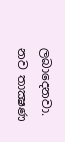ලබාදෙනවා. නව තාක්‍ෂණ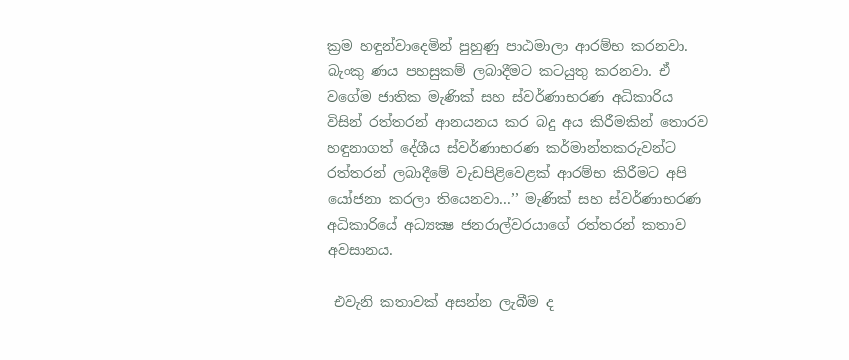ක්‍රම හඳුන්වාදෙමින් පුහුණු පාඨමාලා ආරම්භ කරනවා. බැංකු ණය පහසුකම් ලබාදීමට කටයුතු කරනවා. ඒ වගේම ජාතික මැණික් සහ ස්වර්ණාභරණ අධිකාරිය විසින් රත්තරන් ආනයනය කර බදු අය කිරීමකින් තොරව හඳුනාගත් දේශීය ස්වර්ණාභරණ කර්මාන්තකරුවන්ට රත්තරන් ලබාදීමේ වැඩපිළිවෙළක් ආරම්භ කිරීමට අපි යෝජනා කරලා තියෙනවා...’’ මැණික් සහ ස්වර්ණාභරණ අධිකාරියේ අධ්‍යක්‍ෂ ජනරාල්වරයාගේ රත්තරන් කතාව අවසානය.

 එවැනි කතාවක් අසන්න ලැබීම ද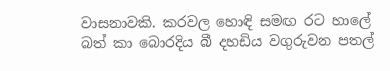වාසනාවකි. කරවල හොඳි සමඟ රට හාලේ බත් කා බොරදිය බී දහඩිය වගුරුවන පතල්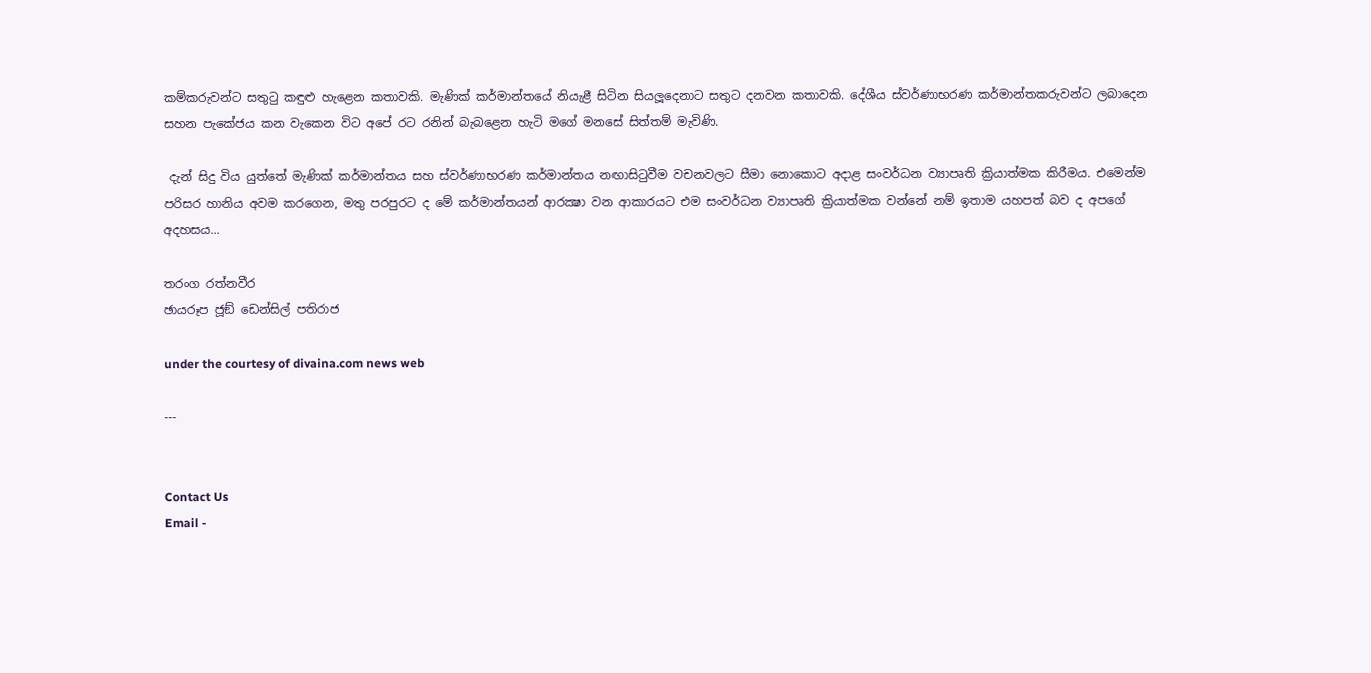කම්කරුවන්ට සතුටු කඳුළු හැළෙන කතාවකි. මැණික් කර්මාන්තයේ නියැළී සිටින සියලූදෙනාට සතුට දනවන කතාවකි. දේශීය ස්වර්ණාභරණ කර්මාන්තකරුවන්ට ලබාදෙන සහන පැකේජය කන වැකෙන විට අපේ රට රනින් බැබළෙන හැටි මගේ මනසේ සිත්තම් මැවිණි.

 දැන් සිදු විය යුත්තේ මැණික් කර්මාන්තය සහ ස්වර්ණාභරණ කර්මාන්තය නඟාසිටුවීම වචනවලට සීමා නොකොට අදාළ සංවර්ධන ව්‍යාපෘති ක්‍රියාත්මක කිරීමය. එමෙන්ම පරිසර හානිය අවම කරගෙන, මතු පරපුරට ද මේ කර්මාන්තයන් ආරක්‍ෂා වන ආකාරයට එම සංවර්ධන ව්‍යාපෘති ක්‍රියාත්මක වන්නේ නම් ඉතාම යහපත් බව ද අපගේ අදහසය...

තරංග රත්නවීර
ඡායරූප ජූඞ් ඩෙන්සිල් පතිරාජ

under the courtesy of divaina.com news web

---


Contact Us
Email -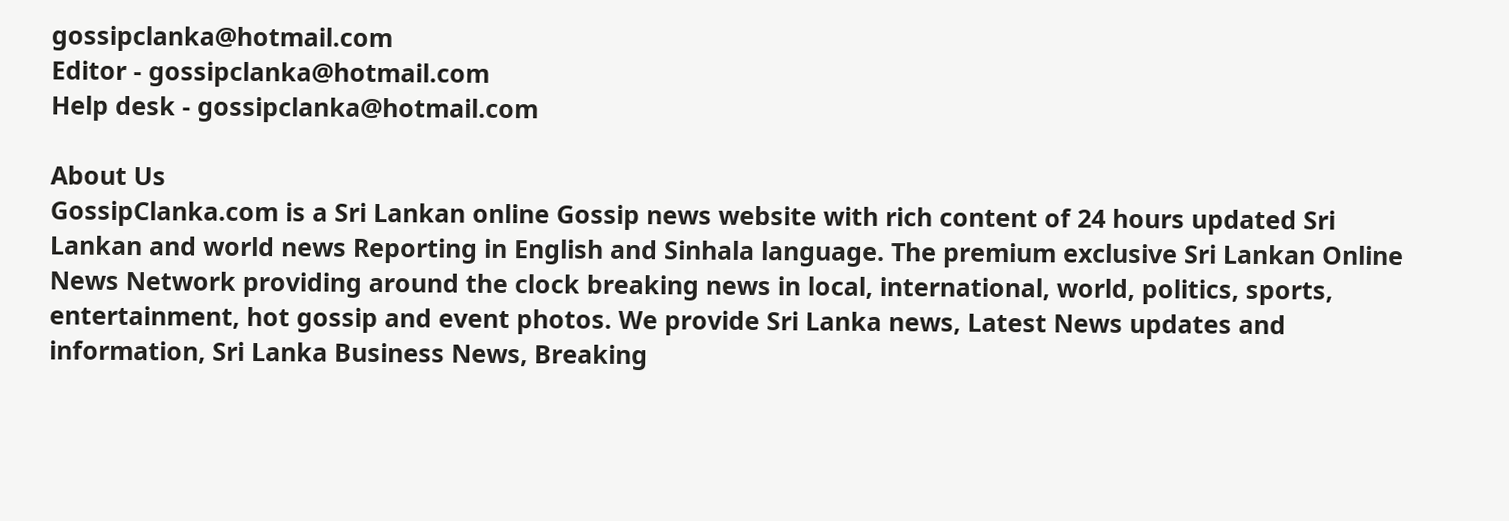gossipclanka@hotmail.com
Editor - gossipclanka@hotmail.com
Help desk - gossipclanka@hotmail.com

About Us
GossipClanka.com is a Sri Lankan online Gossip news website with rich content of 24 hours updated Sri Lankan and world news Reporting in English and Sinhala language. The premium exclusive Sri Lankan Online News Network providing around the clock breaking news in local, international, world, politics, sports, entertainment, hot gossip and event photos. We provide Sri Lanka news, Latest News updates and information, Sri Lanka Business News, Breaking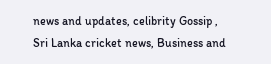news and updates, celibrity Gossip , Sri Lanka cricket news, Business and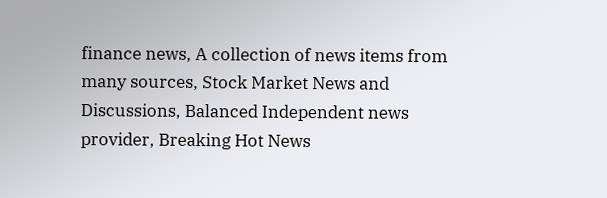finance news, A collection of news items from many sources, Stock Market News and Discussions, Balanced Independent news provider, Breaking Hot News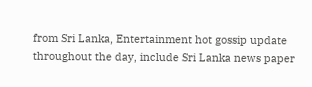from Sri Lanka, Entertainment hot gossip update throughout the day, include Sri Lanka news paper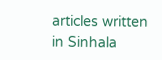articles written in Sinhala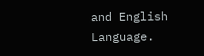and English Language.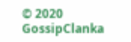© 2020 GossipClanka